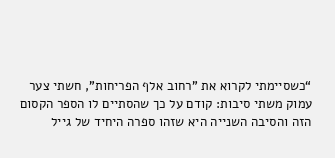“כשסיימתי לקרוא את "רחוב אלף הפריחות", חשתי צער עמוק משתי סיבות: קודם על כך שהסתיים לו הספר הקסום הזה והסיבה השנייה היא שזהו ספרה היחיד של גייל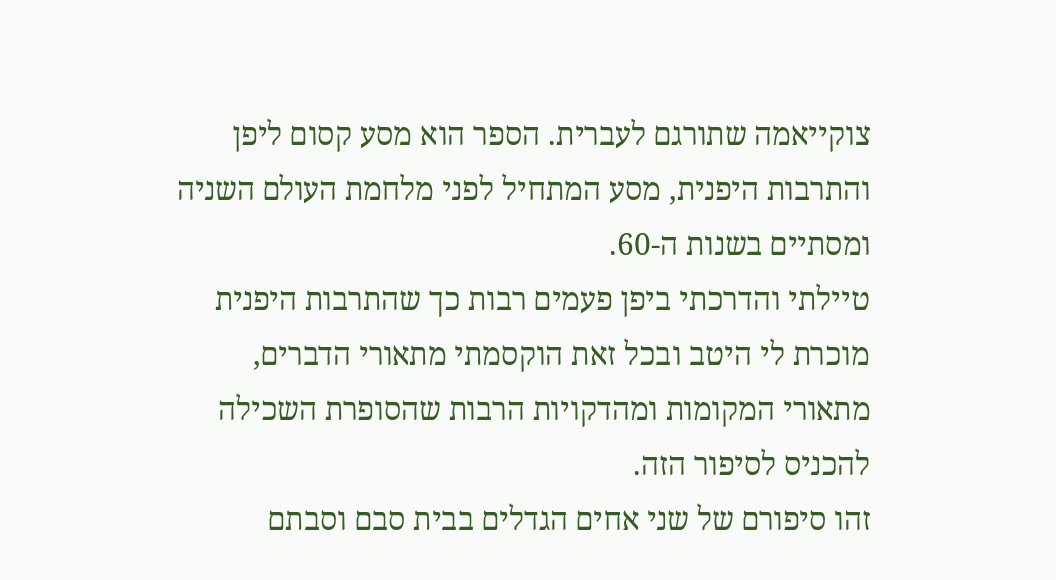צוקייאמה שתורגם לעברית. הספר הוא מסע קסום ליפן והתרבות היפנית, מסע המתחיל לפני מלחמת העולם השניה ומסתיים בשנות ה-60.
טיילתי והדרכתי ביפן פעמים רבות כך שהתרבות היפנית מוכרת לי היטב ובכל זאת הוקסמתי מתאורי הדברים, מתאורי המקומות ומהדקויות הרבות שהסופרת השכילה להכניס לסיפור הזה.
זהו סיפורם של שני אחים הגדלים בבית סבם וסבתם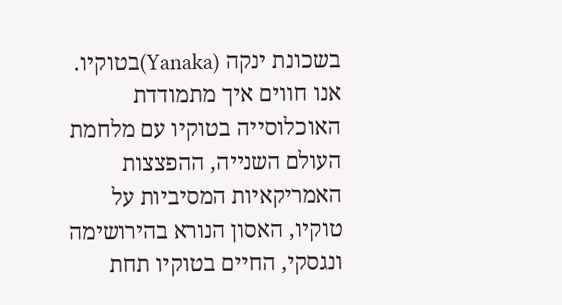בשכונת ינקה (Yanaka)בטוקיו. אנו חווים איך מתמודדת האוכלוסייה בטוקיו עם מלחמת העולם השנייה, ההפצצות האמריקאיות המסיביות על טוקיו, האסון הנורא בהירושימה ונגסקי, החיים בטוקיו תחת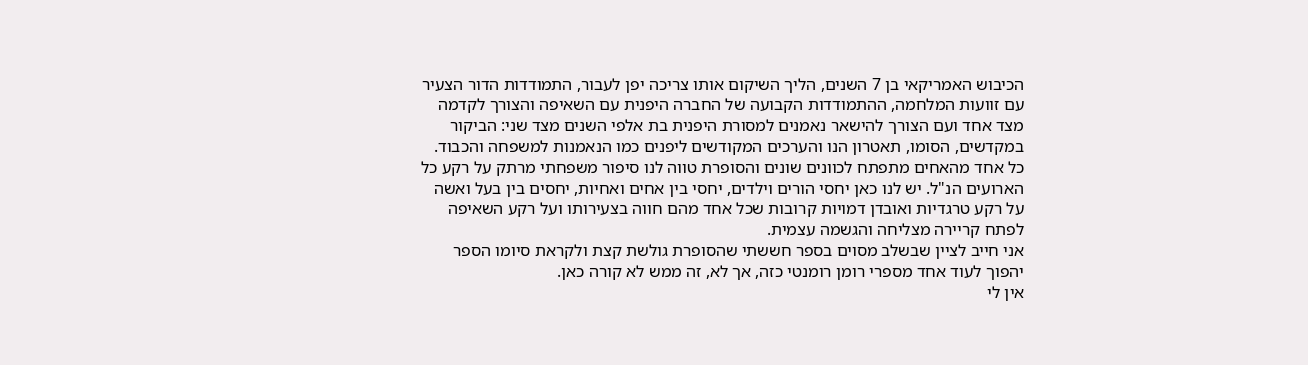הכיבוש האמריקאי בן 7 השנים, הליך השיקום אותו צריכה יפן לעבור, התמודדות הדור הצעיר עם זוועות המלחמה, ההתמודדות הקבועה של החברה היפנית עם השאיפה והצורך לקדמה מצד אחד ועם הצורך להישאר נאמנים למסורת היפנית בת אלפי השנים מצד שני: הביקור במקדשים, הסומו, תאטרון הנו והערכים המקודשים ליפנים כמו הנאמנות למשפחה והכבוד.
כל אחד מהאחים מתפתח לכוונים שונים והסופרת טווה לנו סיפור משפחתי מרתק על רקע כל הארועים הנ"ל. יש לנו כאן יחסי הורים וילדים, יחסי בין אחים ואחיות, יחסים בין בעל ואשה על רקע טרגדיות ואובדן דמויות קרובות שכל אחד מהם חווה בצעירותו ועל רקע השאיפה לפתח קריירה מצליחה והגשמה עצמית.
אני חייב לציין שבשלב מסוים בספר חששתי שהסופרת גולשת קצת ולקראת סיומו הספר יהפוך לעוד אחד מספרי רומן רומנטי כזה, אך לא, זה ממש לא קורה כאן.
אין לי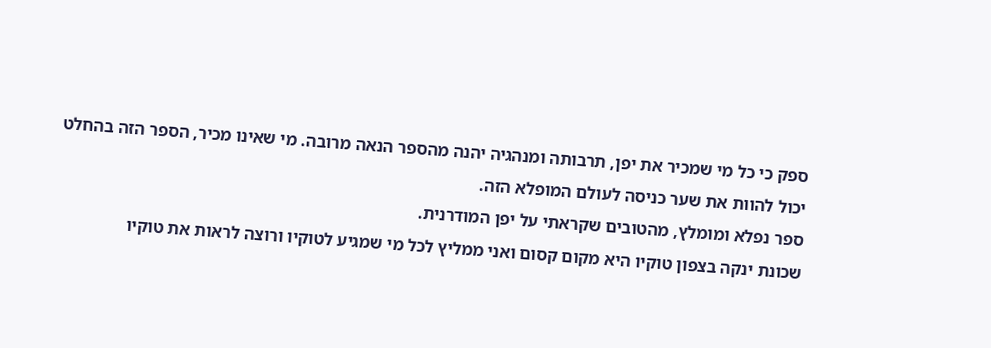ספק כי כל מי שמכיר את יפן, תרבותה ומנהגיה יהנה מהספר הנאה מרובה. מי שאינו מכיר, הספר הזה בהחלט יכול להוות את שער כניסה לעולם המופלא הזה.
ספר נפלא ומומלץ, מהטובים שקראתי על יפן המודרנית.
שכונת ינקה בצפון טוקיו היא מקום קסום ואני ממליץ לכל מי שמגיע לטוקיו ורוצה לראות את טוקיו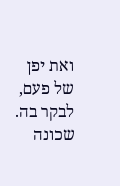ואת יפן של פעם, לבקר בה. שכונה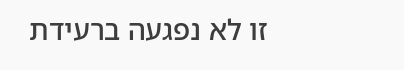זו לא נפגעה ברעידת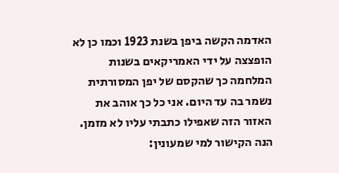האדמה הקשה ביפן בשנת 1923 וכמו כן לא הופצצה על ידי האמריקאים בשנות המלחמה כך שהקסם של יפן המסורתית נשמר בה עד היום. אני כל כך אוהב את האזור הזה שאפילו כתבתי עליו לא מזמן. הנה הקישור למי שמעונין: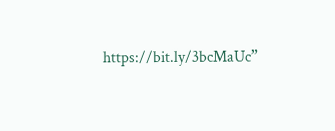https://bit.ly/3bcMaUc”